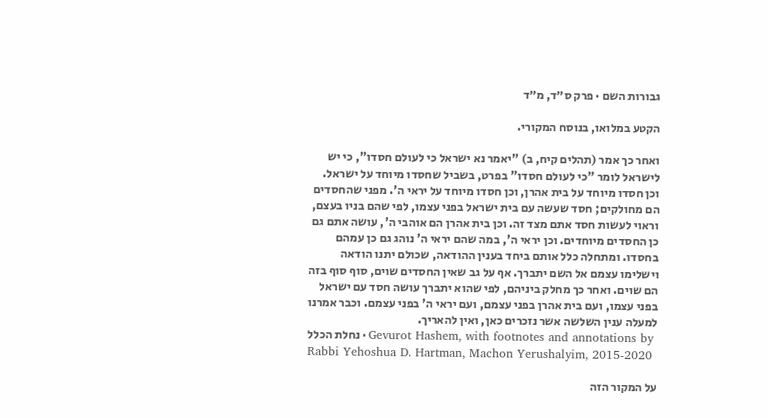גבורות השם · פרק ס״ד, מ״ד

הקטע במלואו, בנוסח המקורי.

ואחר כך אמר (תהלים קיח, ב) "יאמר נא ישראל כי לעולם חסדו", כי יש לישראל לומר "כי לעולם חסדו" בפרט, בשביל שחסדו מיוחד על ישראל. וכן חסדו מיוחד על בית אהרן, וכן חסדו מיוחד על יראי ה'. מפני שהחסדים הם מחולקים; חסד שעשה עם בית ישראל בפני עצמו, לפי שהם בניו בעצם, וראוי לעשות חסד אתם מצד זה. וכן בית אהרן הם אוהבי ה', עושה אתם גם כן החסדים מיוחדים. וכן יראי ה', במה שהם יראי ה' נוהג גם כן עמהם בחסדו. ומתחלה כלל אותם ביחד בענין ההודאה, שכולם יתנו הודאה וישלימו עצמם אל השם יתברך. אף על גב שאין החסדים שוים, סוף סוף בזה הם שוים. ואחר כך מחלק ביניהם, לפי שהוא יתברך עושה חסד עם ישראל בפני עצמו, ועם בית אהרן בפני עצמם, ועם יראי ה' בפני עצמם. וכבר אמרנו למעלה ענין השלשה אשר נזכרים כאן, ואין להאריך.
נחלת הכלל · Gevurot Hashem, with footnotes and annotations by Rabbi Yehoshua D. Hartman, Machon Yerushalyim, 2015-2020

על המקור הזה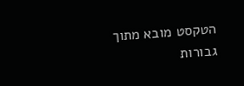הטקסט מובא מתוך גבורות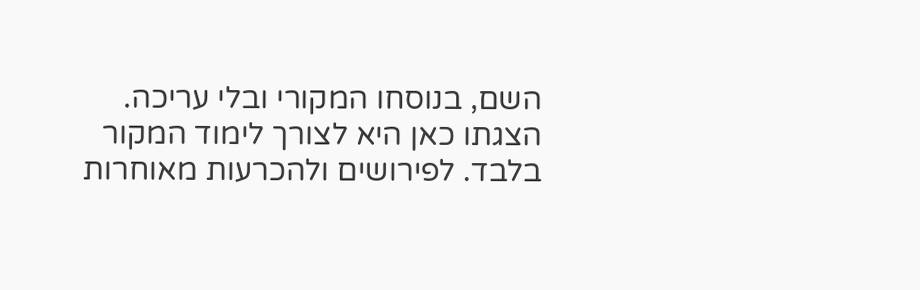השם, בנוסחו המקורי ובלי עריכה. הצגתו כאן היא לצורך לימוד המקור בלבד. לפירושים ולהכרעות מאוחרות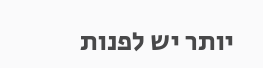יותר יש לפנות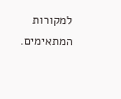למקורות המתאימים.